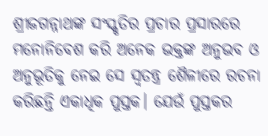ଶ୍ରୀଜଗନ୍ନାଥଙ୍କ ସଂସ୍କୃତିର ପ୍ରଚାର ପ୍ରସାରରେ ମନୋନିବେଶ କରି ଅନେକ ଭକ୍ତଙ୍କ ଅନୁଭବ ଓ ଅନୁଭୂତିକୁ ନେଇ ସେ ସ୍ବତନ୍ତ୍ର ଶୈଳୀରେ ରଚନା କରିଛନ୍ତି ଏକାଧିକ ପୁସ୍ତକ। ଯେଉଁ ପୁସ୍ତକର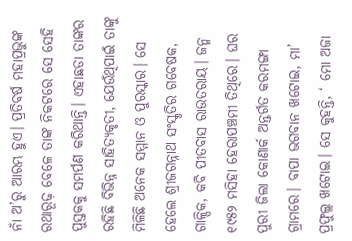ନାଁ ଅ’ରୁ ଆରମ୍ଭ ହୁଏ। ପ୍ରତିବର୍ଷ ମହାପ୍ରଭୁଙ୍କ ରଥାରୂଢ଼ ବେଳେ ତାଙ୍କ ନିକଟରେ ସେ ସେହି ପୁସ୍ତକକୁ ସମର୍ପଣ କରିଥାନ୍ତି। ଏହାଛଡା ତାଙ୍କର ରହିଛି ବିଭିନ୍ନ ସାହିତ୍ୟକୃତୀ, ଯେଉଁଥିପାଇଁ ତାଙ୍କୁ ମିଳିଛି ଅନେକ ସମ୍ମାନ ଓ ପୁରସ୍କାର। ସେ ହେଲେ ଶ୍ରୀଜଗନ୍ନାଥ ସଂସ୍କୃତିର ଗବେଷକ, ଗାଳ୍ପିକ, କବି ପୀତବାସ ରାଉତରାୟ। ଜନ୍ମ ୧୯୫୨ ମସିହା ହେରାପଞ୍ଚମୀ ତିଥିରେ। ଘର ପୁରୀ ଜିଲା କୋଣାର୍କ ଅନ୍ତର୍ଗତ କରମଙ୍ଗା ଗ୍ରାମରେ। ବାପା ଭଗବାନ ଖଟୋଇ, ମା’ ପ୍ରଫୁଲ୍ଲ ଖଟୋଇ। ସେ କୁହନ୍ତି, ‘ ମୋ ଅଜା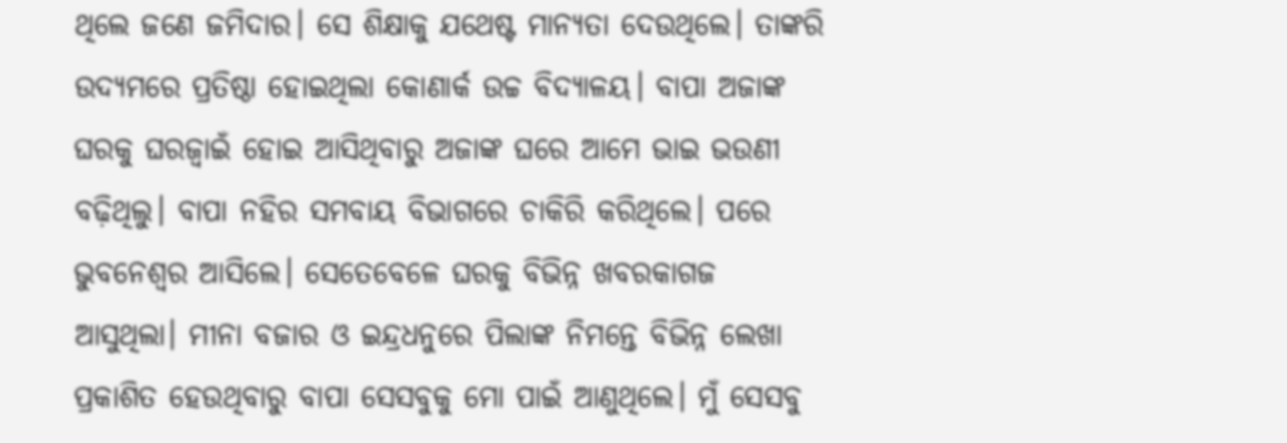ଥିଲେ ଜଣେ ଜମିଦାର। ସେ ଶିକ୍ଷାକୁ ଯଥେଷ୍ଟ ମାନ୍ୟତା ଦେଉଥିଲେ। ତାଙ୍କରି ଉଦ୍ୟମରେ ପ୍ରତିଷ୍ଠା ହୋଇଥିଲା କୋଣାର୍କ ଉଚ୍ଚ ବିଦ୍ୟାଳୟ। ବାପା ଅଜାଙ୍କ ଘରକୁ ଘରଜ୍ୱାଇଁ ହୋଇ ଆସିଥିବାରୁ ଅଜାଙ୍କ ଘରେ ଆମେ ଭାଇ ଭଉଣୀ ବଢ଼ିଥିଲୁ। ବାପା ନହିର ସମବାୟ ବିଭାଗରେ ଚାକିରି କରିଥିଲେ। ପରେ ଭୁବନେଶ୍ୱର ଆସିଲେ। ସେତେବେଳେ ଘରକୁ ବିଭିନ୍ନ ଖବରକାଗଜ ଆସୁଥିଲା। ମୀନା ବଜାର ଓ ଇନ୍ଦ୍ରଧନୁରେ ପିଲାଙ୍କ ନିମନ୍ତେ ବିଭିନ୍ନ ଲେଖା ପ୍ରକାଶିତ ହେଉଥିବାରୁ ବାପା ସେସବୁକୁ ମୋ ପାଇଁ ଆଣୁଥିଲେ। ମୁଁ ସେସବୁ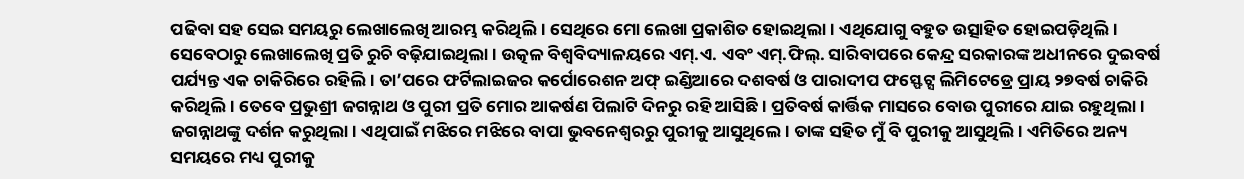ପଢିବା ସହ ସେଇ ସମୟରୁ ଲେଖାଲେଖି ଆରମ୍ଭ କରିଥିଲି। ସେଥିରେ ମୋ ଲେଖା ପ୍ରକାଶିତ ହୋଇଥିଲା। ଏଥିଯୋଗୁ ବହୁତ ଉତ୍ସାହିତ ହୋଇପଡ଼ିଥିଲି। ସେବେଠାରୁ ଲେଖାଲେଖି ପ୍ରତି ରୁଚି ବଢ଼ିଯାଇଥିଲା। ଉତ୍କଳ ବିଶ୍ୱବିଦ୍ୟାଳୟରେ ଏମ୍.ଏ. ଏବଂ ଏମ୍.ଫିଲ୍. ସାରିବାପରେ କେନ୍ଦ୍ର ସରକାରଙ୍କ ଅଧୀନରେ ଦୁଇବର୍ଷ ପର୍ଯ୍ୟନ୍ତ ଏକ ଚାକିରିରେ ରହିଲି। ତା’ପରେ ଫର୍ଟିଲାଇଜର କର୍ପୋରେଶନ ଅଫ୍ ଇଣ୍ଡିଆରେ ଦଶବର୍ଷ ଓ ପାରାଦୀପ ଫସ୍ଫେଟ୍ସ ଲିମିଟେଡ୍ରେ ପ୍ରାୟ ୨୭ବର୍ଷ ଚାକିରି କରିଥିଲି। ତେବେ ପ୍ରଭୁଶ୍ରୀ ଜଗନ୍ନାଥ ଓ ପୁରୀ ପ୍ରତି ମୋର ଆକର୍ଷଣ ପିଲାଟି ଦିନରୁ ରହି ଆସିଛି। ପ୍ରତିବର୍ଷ କାର୍ତ୍ତିକ ମାସରେ ବୋଉ ପୁରୀରେ ଯାଇ ରହୁଥିଲା। ଜଗନ୍ନାଥଙ୍କୁ ଦର୍ଶନ କରୁଥିଲା। ଏଥିପାଇଁ ମଝିରେ ମଝିରେ ବାପା ଭୁବନେଶ୍ୱରରୁ ପୁରୀକୁ ଆସୁଥିଲେ। ତାଙ୍କ ସହିତ ମୁଁ ବି ପୁରୀକୁ ଆସୁଥିଲି। ଏମିତିରେ ଅନ୍ୟ ସମୟରେ ମଧ୍ୟ ପୁରୀକୁ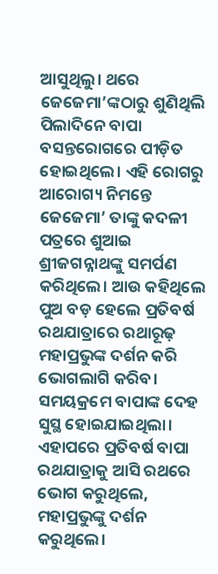ଆସୁଥିଲୁ। ଥରେ ଜେଜେମା’ଙ୍କଠାରୁ ଶୁଣିଥିଲି ପିଲାଦିନେ ବାପା ବସନ୍ତରୋଗରେ ପୀଡ଼ିତ ହୋଇଥିଲେ। ଏହି ରୋଗରୁ ଆରୋଗ୍ୟ ନିମନ୍ତେ ଜେଜେମା’ ତାଙ୍କୁ କଦଳୀ ପତ୍ରରେ ଶୁଆଇ ଶ୍ରୀଜଗନ୍ନାଥଙ୍କୁ ସମର୍ପଣ କରିଥିଲେ। ଆଉ କହିଥିଲେ ପୁଅ ବଡ଼ ହେଲେ ପ୍ରତିବର୍ଷ ରଥଯାତ୍ରାରେ ରଥାରୂଢ଼ ମହାପ୍ରଭୁଙ୍କ ଦର୍ଶନ କରି ଭୋଗଲାଗି କରିବ। ସମୟକ୍ରମେ ବାପାଙ୍କ ଦେହ ସୁସ୍ଥ ହୋଇଯାଇଥିଲା। ଏହାପରେ ପ୍ରତିବର୍ଷ ବାପା ରଥଯାତ୍ରାକୁ ଆସି ରଥରେ ଭୋଗ କରୁଥିଲେ, ମହାପ୍ରଭୁଙ୍କୁ ଦର୍ଶନ କରୁଥିଲେ।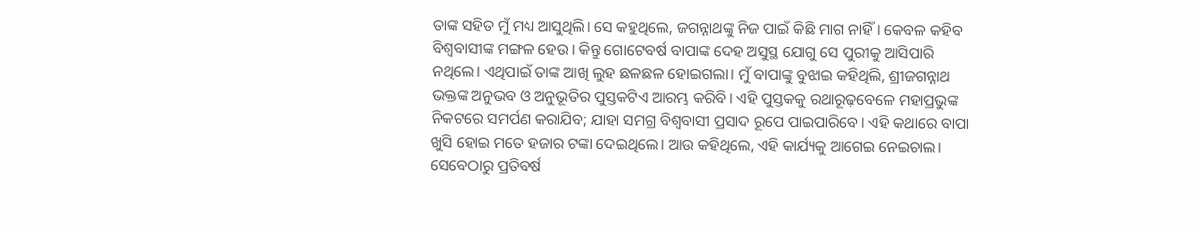ତାଙ୍କ ସହିତ ମୁଁ ମଧ୍ୟ ଆସୁଥିଲି। ସେ କହୁଥିଲେ, ଜଗନ୍ନାଥଙ୍କୁ ନିଜ ପାଇଁ କିଛି ମାଗ ନାହିଁ। କେବଳ କହିବ ବିଶ୍ୱବାସୀଙ୍କ ମଙ୍ଗଳ ହେଉ। କିନ୍ତୁ ଗୋଟେବର୍ଷ ବାପାଙ୍କ ଦେହ ଅସୁସ୍ଥ ଯୋଗୁ ସେ ପୁରୀକୁ ଆସିପାରି ନଥିଲେ। ଏଥିପାଇଁ ତାଙ୍କ ଆଖି ଲୁହ ଛଳଛଳ ହୋଇଗଲା। ମୁଁ ବାପାଙ୍କୁ ବୁଝାଇ କହିଥିଲି, ଶ୍ରୀଜଗନ୍ନାଥ ଭକ୍ତଙ୍କ ଅନୁଭବ ଓ ଅନୁଭୂତିର ପୁସ୍ତକଟିଏ ଆରମ୍ଭ କରିବି। ଏହି ପୁସ୍ତକକୁ ରଥାରୂଢ଼ବେଳେ ମହାପ୍ରଭୁଙ୍କ ନିକଟରେ ସମର୍ପଣ କରାଯିବ; ଯାହା ସମଗ୍ର ବିଶ୍ୱବାସୀ ପ୍ରସାଦ ରୂପେ ପାଇପାରିବେ। ଏହି କଥାରେ ବାପା ଖୁସି ହୋଇ ମତେ ହଜାର ଟଙ୍କା ଦେଇଥିଲେ। ଆଉ କହିଥିଲେ, ଏହି କାର୍ଯ୍ୟକୁ ଆଗେଇ ନେଇଚାଲ। ସେବେଠାରୁ ପ୍ରତିବର୍ଷ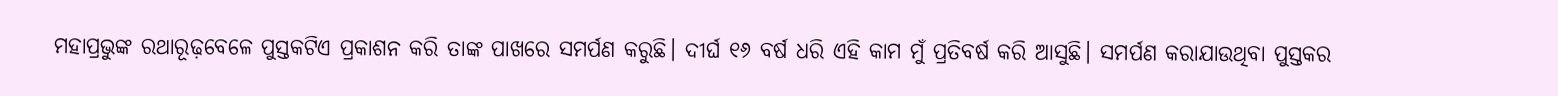ମହାପ୍ରଭୁଙ୍କ ରଥାରୂଢ଼ବେଳେ ପୁସ୍ତକଟିଏ ପ୍ରକାଶନ କରି ତାଙ୍କ ପାଖରେ ସମର୍ପଣ କରୁଛି। ଦୀର୍ଘ ୧୬ ବର୍ଷ ଧରି ଏହି କାମ ମୁଁ ପ୍ରତିବର୍ଷ କରି ଆସୁଛି। ସମର୍ପଣ କରାଯାଉଥିବା ପୁସ୍ତକର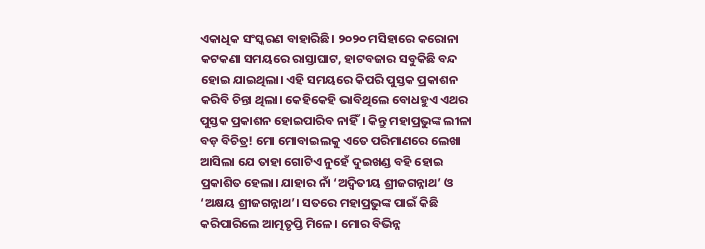ଏକାଧିକ ସଂସ୍କରଣ ବାହାରିଛି। ୨୦୨୦ ମସିହାରେ କରୋନା କଟକଣା ସମୟରେ ରାସ୍ତାଘାଟ, ହାଟବଜାର ସବୁକିଛି ବନ୍ଦ ହୋଇ ଯାଇଥିଲା। ଏହି ସମୟରେ କିପରି ପୁସ୍ତକ ପ୍ରକାଶନ କରିବି ଚିନ୍ତା ଥିଲା। କେହିକେହି ଭାବିଥିଲେ ବୋଧହୁଏ ଏଥର ପୁସ୍ତକ ପ୍ରକାଶନ ହୋଇପାରିବ ନାହିଁ। କିନ୍ତୁ ମହାପ୍ରଭୁଙ୍କ ଲୀଳା ବଡ଼ ବିଚିତ୍ର! ମୋ ମୋବାଇଲକୁ ଏତେ ପରିମାଣରେ ଲେଖା ଆସିଲା ଯେ ତାହା ଗୋଟିଏ ନୁହେଁ ଦୁଇଖଣ୍ଡ ବହି ହୋଇ ପ୍ରକାଶିତ ହେଲା। ଯାହାର ନାଁ ‘ଅଦ୍ୱିତୀୟ ଶ୍ରୀଜଗନ୍ନାଥ’ ଓ ‘ଅକ୍ଷୟ ଶ୍ରୀଜଗନ୍ନାଥ’। ସତରେ ମହାପ୍ରଭୁଙ୍କ ପାଇଁ କିଛି କରିପାରିଲେ ଆତ୍ମତୃପ୍ତି ମିଳେ। ମୋର ବିଭିନ୍ନ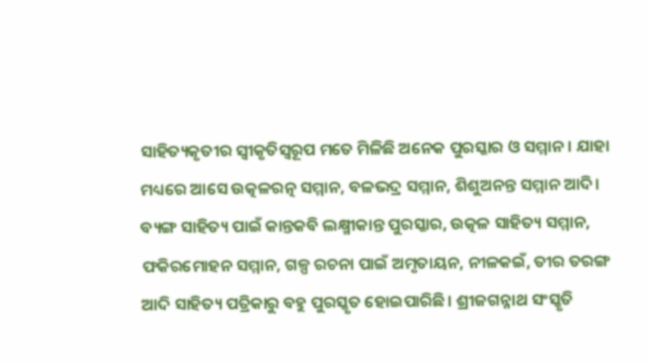ସାହିତ୍ୟକୃତୀର ସ୍ବୀକୃତିସ୍ବରୂପ ମତେ ମିଳିଛି ଅନେକ ପୁରସ୍କାର ଓ ସମ୍ମାନ। ଯାହା ମଧ୍ୟରେ ଆସେ ଉତ୍କଳରତ୍ନ ସମ୍ମାନ, ବଳଭଦ୍ର ସମ୍ମାନ, ଶିଶୁଅନନ୍ତ ସମ୍ମାନ ଆଦି। ବ୍ୟଙ୍ଗ ସାହିତ୍ୟ ପାଇଁ କାନ୍ତକବି ଲକ୍ଷ୍ମୀକାନ୍ତ ପୁରସ୍କାର, ଉତ୍କଳ ସାହିତ୍ୟ ସମ୍ମାନ, ଫକିରମୋହନ ସମ୍ମାନ, ଗଳ୍ପ ରଚନା ପାଇଁ ଅମୃତାୟନ, ନୀଳକଇଁ, ତୀର ତରଙ୍ଗ ଆଦି ସାହିତ୍ୟ ପତ୍ରିକାରୁ ବହୁ ପୁରସ୍କୃତ ହୋଇପାରିଛି। ଶ୍ରୀଜଗନ୍ନାଥ ସଂସ୍କୃତି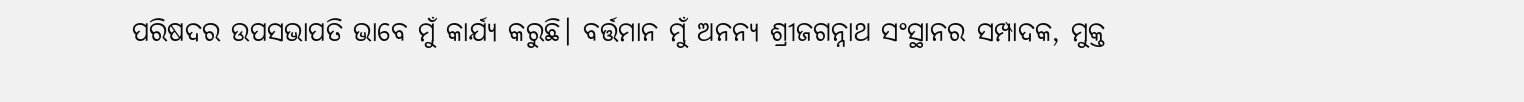ପରିଷଦର ଉପସଭାପତି ଭାବେ ମୁଁ କାର୍ଯ୍ୟ କରୁଛି। ବର୍ତ୍ତମାନ ମୁଁ ଅନନ୍ୟ ଶ୍ରୀଜଗନ୍ନାଥ ସଂସ୍ଥାନର ସମ୍ପାଦକ, ମୁକ୍ତ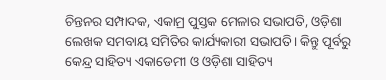ଚିନ୍ତନର ସମ୍ପାଦକ, ଏକାମ୍ର ପୁସ୍ତକ ମେଳାର ସଭାପତି, ଓଡ଼ିଶା ଲେଖକ ସମବାୟ ସମିତିର କାର୍ଯ୍ୟକାରୀ ସଭାପତି। କିନ୍ତୁ ପୂର୍ବରୁ କେନ୍ଦ୍ର ସାହିତ୍ୟ ଏକାଡେମୀ ଓ ଓଡ଼ିଶା ସାହିତ୍ୟ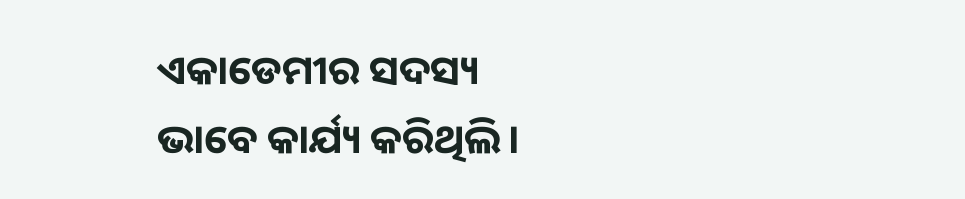ଏକାଡେମୀର ସଦସ୍ୟ ଭାବେ କାର୍ଯ୍ୟ କରିଥିଲି।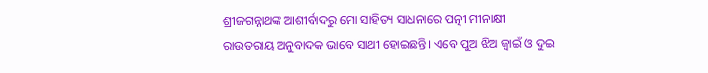ଶ୍ରୀଜଗନ୍ନାଥଙ୍କ ଆଶୀର୍ବାଦରୁ ମୋ ସାହିତ୍ୟ ସାଧନାରେ ପତ୍ନୀ ମୀନାକ୍ଷୀ ରାଉତରାୟ ଅନୁବାଦକ ଭାବେ ସାଥୀ ହୋଇଛନ୍ତି। ଏବେ ପୁଅ ଝିଅ ଜ୍ୱାଇଁ ଓ ଦୁଇ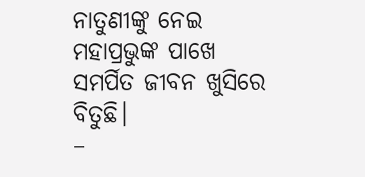ନାତୁଣୀଙ୍କୁ ନେଇ ମହାପ୍ରଭୁଙ୍କ ପାଖେ ସମର୍ପିତ ଜୀବନ ଖୁସିରେ ବିତୁଛି।
–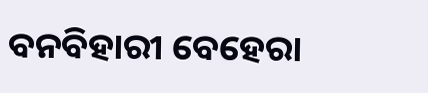ବନବିହାରୀ ବେହେରା